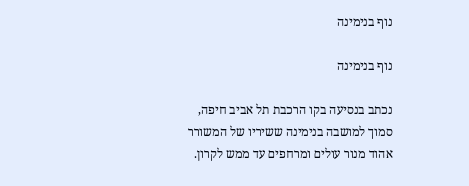נוף בנימינה

נוף בנימינה

נכתב בנסיעה בקו הרכבת תל אביב חיפה, סמוך למושבה בנימינה ששיריו של המשורר אהוד מנור עולים ומרחפים עד ממש לקרון.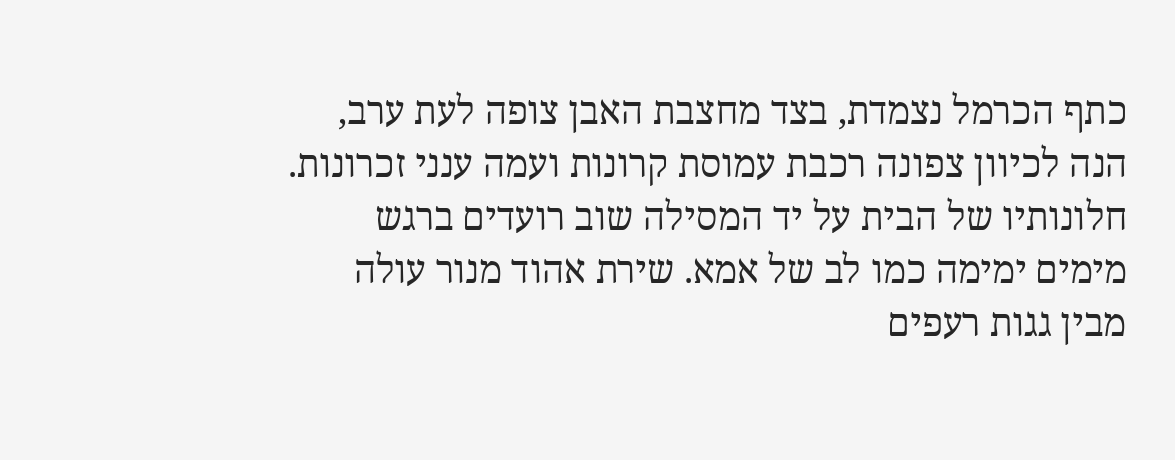כתף הכרמל נצמדת, בצד מחצבת האבן צופה לעת ערב, הנה לכיוון צפונה רכבת עמוסת קרונות ועמה ענני זכרונות. חלונותיו של הבית על יד המסילה שוב רועדים ברגש מימים ימימה כמו לב של אמא. שירת אהוד מנור עולה מבין גגות רעפים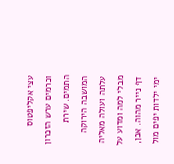עצי אקליפטוס וכרמים ערש הזכרון התמים. שירת המושבה הירוקה עלתה ועולה מאליה מבלי למה ומדוע על דף נייר מהוה. אכן, ימי ילדות יפים מול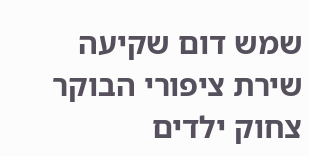שמש דום שקיעה שירת ציפורי הבוקר צחוק ילדים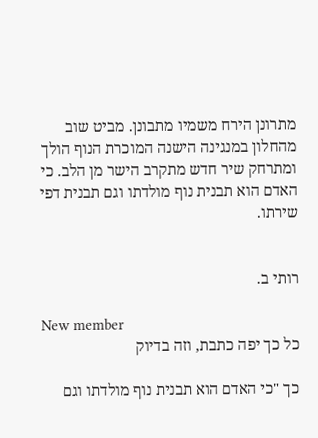מתרונן הירח משמיו מתבונן. מביט שוב מהחלון במנגינה הישנה המוכרת הנוף הולך ומתרחק שיר חדש מתקרב הישר מן הלב. כי האדם הוא תבנית נוף מולדתו וגם תבנית דפי שירתו.


רותי ב.

New member
כל כך יפה כתבת, וזה בדיוק

כך "כי האדם הוא תבנית נוף מולדתו וגם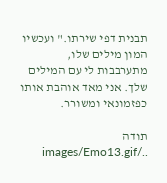תבנית דפי שירתו." ועכשיו המון מילים שלו, מתערבבות לי עם המילים שלך. אני מאד אוהבת אותו כפזמונאי ומשורר.

תודה ../images/Emo13.gif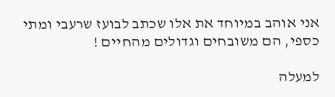אני אוהב במיוחד את אלו שכתב לבועז שרעבי ומתי כספי, הם משובחים וגדולים מהחיים !

למעלה